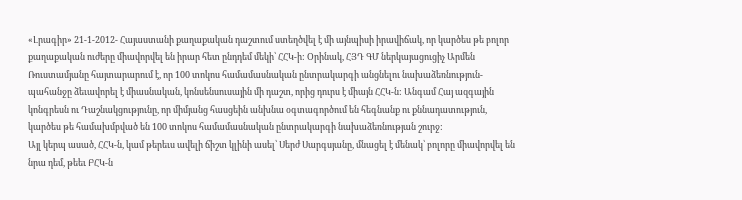«Լրագիր» 21-1-2012- Հայաստանի քաղաքական դաշտում ստեղծվել է մի այնպիսի իրավիճակ, որ կարծես թե բոլոր քաղաքական ուժերը միավորվել են իրար հետ ընդդեմ մեկի՝ ՀՀԿ-ի: Օրինակ, ՀՅԴ ԳՄ ներկայացուցիչ Արմեն Ռուստամյանը հայտարարում է, որ 100 տոկոս համամասնական ընտրակարգի անցնելու նախաձեռնություն-պահանջը ձեւավորել է միասնական, կոնսենսուսային մի դաշտ, որից դուրս է միայն ՀՀԿ-ն: Անգամ Հայ ազգային կոնգրեսն ու Դաշնակցությունը, որ միմյանց հասցեին անխնա օգտագործում են հեգնանք ու քննադատություն, կարծես թե համախմբված են 100 տոկոս համամասնական ընտրակարգի նախաձեռնության շուրջ:
Այլ կերպ ասած, ՀՀԿ-ն, կամ թերեւս ավելի ճիշտ կլինի ասել՝ Սերժ Սարգսյանը, մնացել է մենակ՝ բոլորը միավորվել են նրա դեմ, թեեւ ԲՀԿ-ն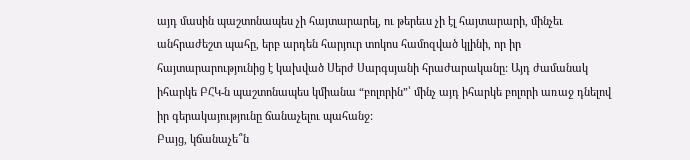այդ մասին պաշտոնապես չի հայտարարել, ու թերեւս չի էլ հայտարարի, մինչեւ անհրաժեշտ պահը, երբ արդեն հարյուր տոկոս համոզված կլինի, որ իր հայտարարությունից է կախված Սերժ Սարգսյանի հրաժարականը: Այդ ժամանակ իհարկե ԲՀԿ-ն պաշտոնապես կմիանա “բոլորին”՝ մինչ այդ իհարկե բոլորի առաջ դնելով իր գերակայությունը ճանաչելու պահանջ:
Բայց, կճանաչե՞ն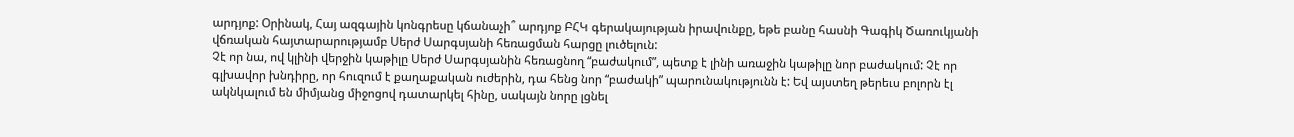արդյոք: Օրինակ, Հայ ազգային կոնգրեսը կճանաչի՞ արդյոք ԲՀԿ գերակայության իրավունքը, եթե բանը հասնի Գագիկ Ծառուկյանի վճռական հայտարարությամբ Սերժ Սարգսյանի հեռացման հարցը լուծելուն:
Չէ որ նա, ով կլինի վերջին կաթիլը Սերժ Սարգսյանին հեռացնող “բաժակում”, պետք է լինի առաջին կաթիլը նոր բաժակում: Չէ որ գլխավոր խնդիրը, որ հուզում է քաղաքական ուժերին, դա հենց նոր “բաժակի” պարունակությունն է: Եվ այստեղ թերեւս բոլորն էլ ակնկալում են միմյանց միջոցով դատարկել հինը, սակայն նորը լցնել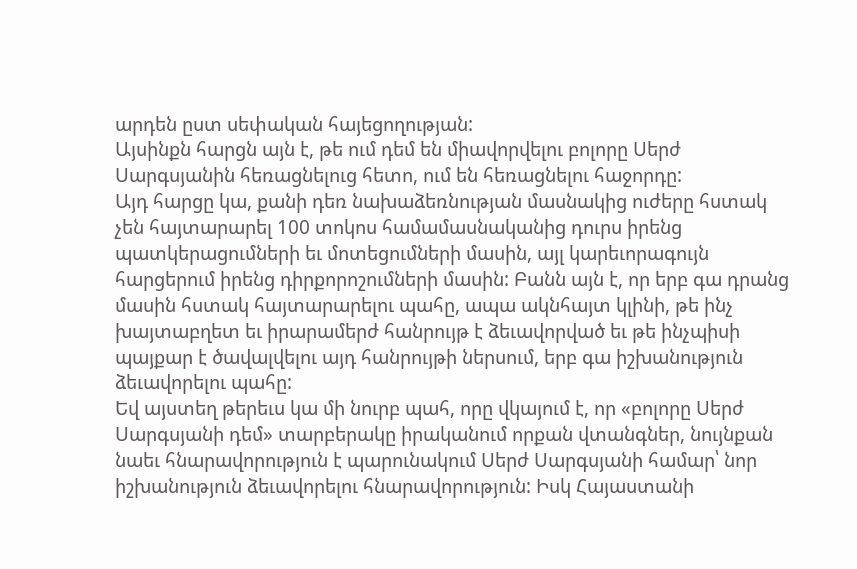արդեն ըստ սեփական հայեցողության:
Այսինքն հարցն այն է, թե ում դեմ են միավորվելու բոլորը Սերժ Սարգսյանին հեռացնելուց հետո, ում են հեռացնելու հաջորդը:
Այդ հարցը կա, քանի դեռ նախաձեռնության մասնակից ուժերը հստակ չեն հայտարարել 100 տոկոս համամասնականից դուրս իրենց պատկերացումների եւ մոտեցումների մասին, այլ կարեւորագույն հարցերում իրենց դիրքորոշումների մասին: Բանն այն է, որ երբ գա դրանց մասին հստակ հայտարարելու պահը, ապա ակնհայտ կլինի, թե ինչ խայտաբղետ եւ իրարամերժ հանրույթ է ձեւավորված եւ թե ինչպիսի պայքար է ծավալվելու այդ հանրույթի ներսում, երբ գա իշխանություն ձեւավորելու պահը:
Եվ այստեղ թերեւս կա մի նուրբ պահ, որը վկայում է, որ «բոլորը Սերժ Սարգսյանի դեմ» տարբերակը իրականում որքան վտանգներ, նույնքան նաեւ հնարավորություն է պարունակում Սերժ Սարգսյանի համար՝ նոր իշխանություն ձեւավորելու հնարավորություն: Իսկ Հայաստանի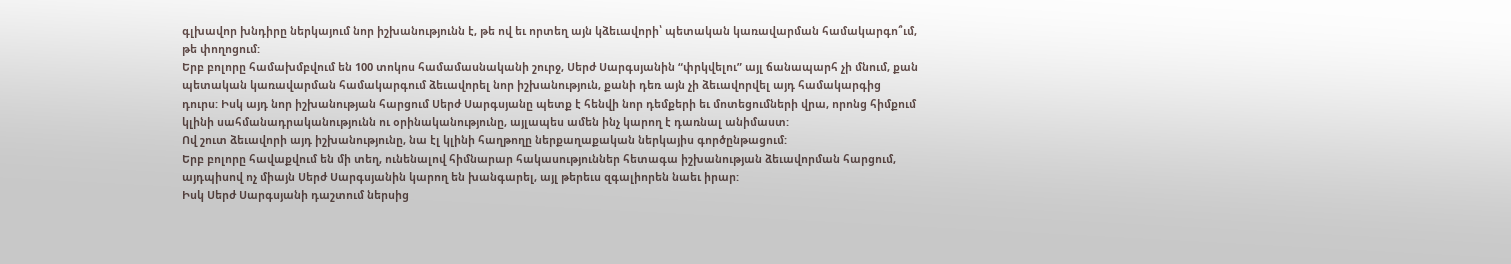գլխավոր խնդիրը ներկայում նոր իշխանությունն է, թե ով եւ որտեղ այն կձեւավորի՝ պետական կառավարման համակարգո՞ւմ, թե փողոցում:
Երբ բոլորը համախմբվում են 100 տոկոս համամասնականի շուրջ, Սերժ Սարգսյանին “փրկվելու” այլ ճանապարհ չի մնում, քան պետական կառավարման համակարգում ձեւավորել նոր իշխանություն, քանի դեռ այն չի ձեւավորվել այդ համակարգից դուրս: Իսկ այդ նոր իշխանության հարցում Սերժ Սարգսյանը պետք է հենվի նոր դեմքերի եւ մոտեցումների վրա, որոնց հիմքում կլինի սահմանադրականությունն ու օրինականությունը, այլապես ամեն ինչ կարող է դառնալ անիմաստ:
Ով շուտ ձեւավորի այդ իշխանությունը, նա էլ կլինի հաղթողը ներքաղաքական ներկայիս գործընթացում:
Երբ բոլորը հավաքվում են մի տեղ, ունենալով հիմնարար հակասություններ հետագա իշխանության ձեւավորման հարցում, այդպիսով ոչ միայն Սերժ Սարգսյանին կարող են խանգարել, այլ թերեւս զգալիորեն նաեւ իրար:
Իսկ Սերժ Սարգսյանի դաշտում ներսից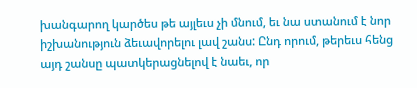խանգարող կարծես թե այլեւս չի մնում, եւ նա ստանում է նոր իշխանություն ձեւավորելու լավ շանս: Ընդ որում, թերեւս հենց այդ շանսը պատկերացնելով է նաեւ, որ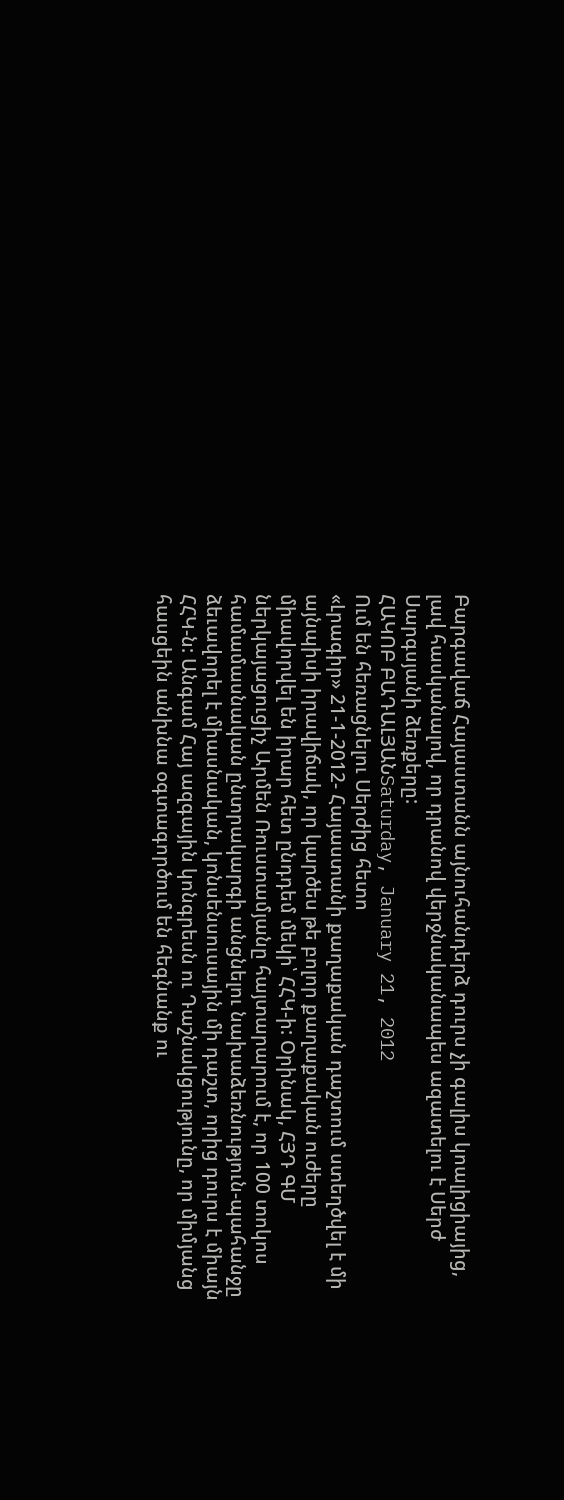Բարգավաճ Հայաստանն այնուհանդերձ դուրս չի գալիս կոալիցիայից, լավ հասկանալով, որ դրանով վերջնականապես ազատելու է Սերժ Սարգսյանի ձեռքերը:
ՀԱԿՈԲ ԲԱԴԱԼՅԱՆSaturday, January 21, 2012
Ում են հեռացնելու Սերժից հետո
«Լրագիր» 21-1-2012- Հայաստանի քաղաքական դաշտում ստեղծվել է մի այնպիսի իրավիճակ, որ կարծես թե բոլոր քաղաքական ուժերը միավորվել են իրար հետ ընդդեմ մեկի՝ ՀՀԿ-ի: Օրինակ, ՀՅԴ ԳՄ ներկայացուցիչ Արմեն Ռուստամյանը հայտարարում է, որ 100 տոկոս համամասնական ընտրակարգի անցնելու նախաձեռնություն-պահանջը ձեւավորել է միասնական, կոնսենսուսային մի դաշտ, որից դուրս է միայն ՀՀԿ-ն: Անգամ Հայ ազգային կոնգրեսն ու Դաշնակցությունը, որ միմյանց հասցեին անխնա օգտագործում են հեգնանք ու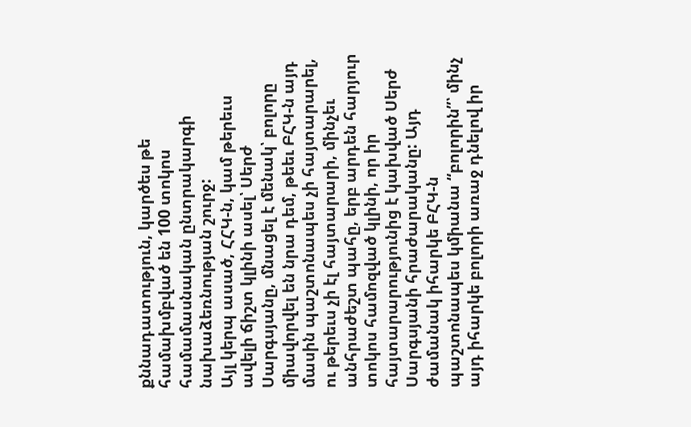քննադատություն, կարծես թե համախմբված են 100 տոկոս համամասնական ընտրակարգի նախաձեռնության շուրջ:
Այլ կերպ ասած, ՀՀԿ-ն, կամ թերեւս ավելի ճիշտ կլինի ասել՝ Սերժ Սարգսյանը, մնացել է մենակ՝ բոլորը միավորվել են նրա դեմ, թեեւ ԲՀԿ-ն այդ մասին պաշտոնապես չի հայտարարել, ու թերեւս չի էլ հայտարարի, մինչեւ անհրաժեշտ պահը, երբ արդեն հարյուր տոկոս համոզված կլինի, որ իր հայտարարությունից է կախված Սերժ Սարգսյանի հրաժարականը: Այդ ժամանակ իհարկե ԲՀԿ-ն պաշտոնապես կմիանա “բոլորին”՝ մինչ այդ իհարկե բոլորի առաջ դնելով իր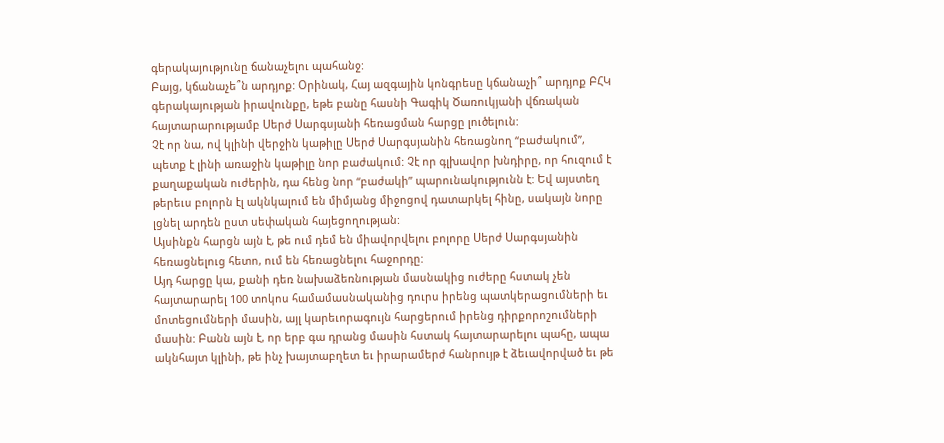գերակայությունը ճանաչելու պահանջ:
Բայց, կճանաչե՞ն արդյոք: Օրինակ, Հայ ազգային կոնգրեսը կճանաչի՞ արդյոք ԲՀԿ գերակայության իրավունքը, եթե բանը հասնի Գագիկ Ծառուկյանի վճռական հայտարարությամբ Սերժ Սարգսյանի հեռացման հարցը լուծելուն:
Չէ որ նա, ով կլինի վերջին կաթիլը Սերժ Սարգսյանին հեռացնող “բաժակում”, պետք է լինի առաջին կաթիլը նոր բաժակում: Չէ որ գլխավոր խնդիրը, որ հուզում է քաղաքական ուժերին, դա հենց նոր “բաժակի” պարունակությունն է: Եվ այստեղ թերեւս բոլորն էլ ակնկալում են միմյանց միջոցով դատարկել հինը, սակայն նորը լցնել արդեն ըստ սեփական հայեցողության:
Այսինքն հարցն այն է, թե ում դեմ են միավորվելու բոլորը Սերժ Սարգսյանին հեռացնելուց հետո, ում են հեռացնելու հաջորդը:
Այդ հարցը կա, քանի դեռ նախաձեռնության մասնակից ուժերը հստակ չեն հայտարարել 100 տոկոս համամասնականից դուրս իրենց պատկերացումների եւ մոտեցումների մասին, այլ կարեւորագույն հարցերում իրենց դիրքորոշումների մասին: Բանն այն է, որ երբ գա դրանց մասին հստակ հայտարարելու պահը, ապա ակնհայտ կլինի, թե ինչ խայտաբղետ եւ իրարամերժ հանրույթ է ձեւավորված եւ թե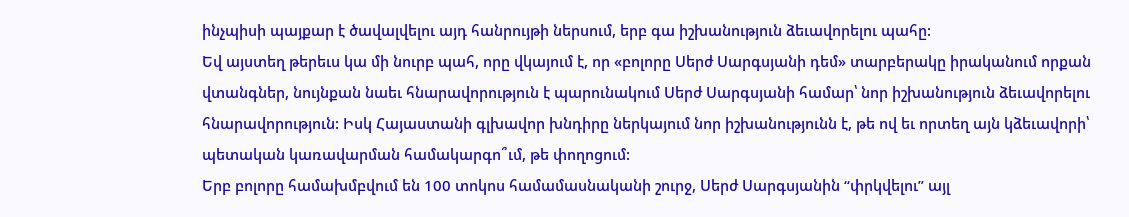ինչպիսի պայքար է ծավալվելու այդ հանրույթի ներսում, երբ գա իշխանություն ձեւավորելու պահը:
Եվ այստեղ թերեւս կա մի նուրբ պահ, որը վկայում է, որ «բոլորը Սերժ Սարգսյանի դեմ» տարբերակը իրականում որքան վտանգներ, նույնքան նաեւ հնարավորություն է պարունակում Սերժ Սարգսյանի համար՝ նոր իշխանություն ձեւավորելու հնարավորություն: Իսկ Հայաստանի գլխավոր խնդիրը ներկայում նոր իշխանությունն է, թե ով եւ որտեղ այն կձեւավորի՝ պետական կառավարման համակարգո՞ւմ, թե փողոցում:
Երբ բոլորը համախմբվում են 100 տոկոս համամասնականի շուրջ, Սերժ Սարգսյանին “փրկվելու” այլ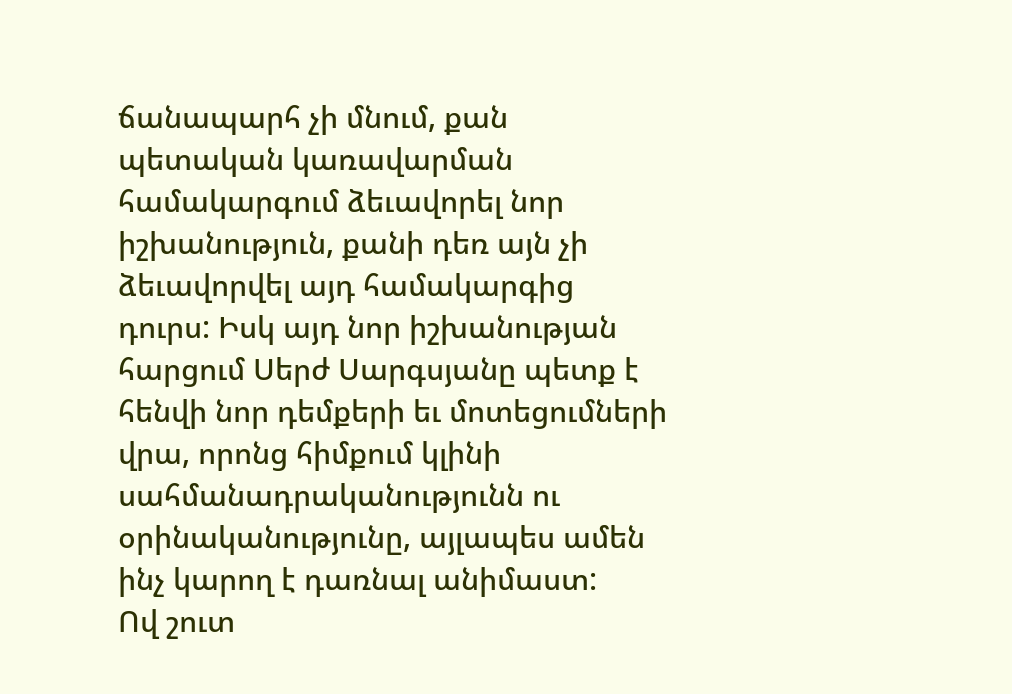ճանապարհ չի մնում, քան պետական կառավարման համակարգում ձեւավորել նոր իշխանություն, քանի դեռ այն չի ձեւավորվել այդ համակարգից դուրս: Իսկ այդ նոր իշխանության հարցում Սերժ Սարգսյանը պետք է հենվի նոր դեմքերի եւ մոտեցումների վրա, որոնց հիմքում կլինի սահմանադրականությունն ու օրինականությունը, այլապես ամեն ինչ կարող է դառնալ անիմաստ:
Ով շուտ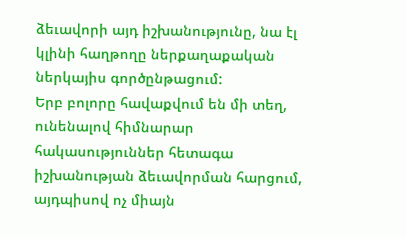ձեւավորի այդ իշխանությունը, նա էլ կլինի հաղթողը ներքաղաքական ներկայիս գործընթացում:
Երբ բոլորը հավաքվում են մի տեղ, ունենալով հիմնարար հակասություններ հետագա իշխանության ձեւավորման հարցում, այդպիսով ոչ միայն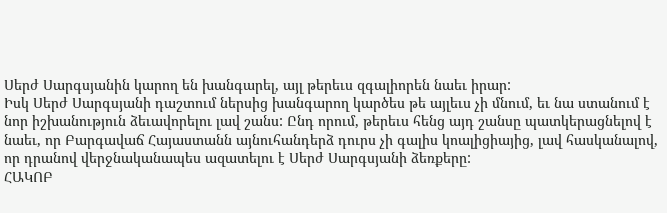Սերժ Սարգսյանին կարող են խանգարել, այլ թերեւս զգալիորեն նաեւ իրար:
Իսկ Սերժ Սարգսյանի դաշտում ներսից խանգարող կարծես թե այլեւս չի մնում, եւ նա ստանում է նոր իշխանություն ձեւավորելու լավ շանս: Ընդ որում, թերեւս հենց այդ շանսը պատկերացնելով է նաեւ, որ Բարգավաճ Հայաստանն այնուհանդերձ դուրս չի գալիս կոալիցիայից, լավ հասկանալով, որ դրանով վերջնականապես ազատելու է Սերժ Սարգսյանի ձեռքերը:
ՀԱԿՈԲ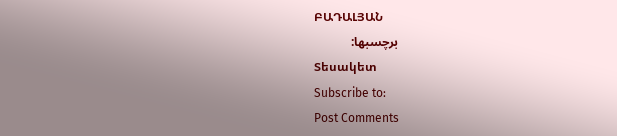ԲԱԴԱԼՅԱՆ
برچسبها:
Տեսակետ
Subscribe to:
Post Comments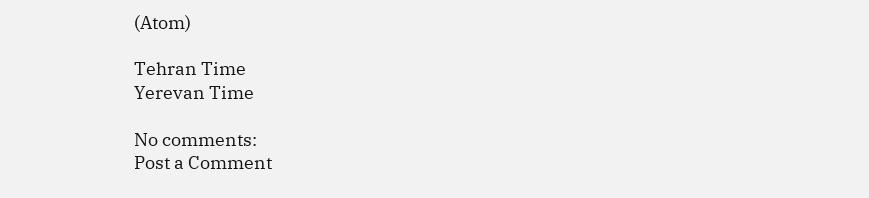(Atom)

Tehran Time
Yerevan Time

No comments:
Post a Comment